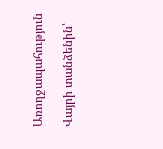Առողջապահություն

Վայրի տանձենին՝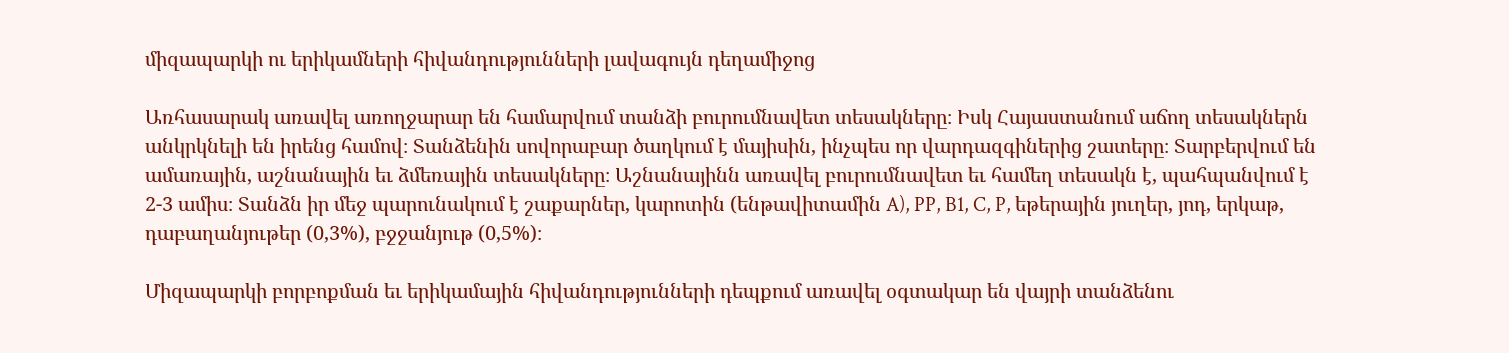միզապարկի ու երիկամների հիվանդությունների լավագույն դեղամիջոց

Առհասարակ առավել առողջարար են համարվում տանձի բուրումնավետ տեսակները։ Իսկ Հայաստանում աճող տեսակներն անկրկնելի են իրենց համով։ Տանձենին սովորաբար ծաղկում է մայիսին, ինչպես որ վարդազգիներից շատերը։ Տարբերվում են ամառային, աշնանային եւ ձմեռային տեսակները։ Աշնանայինն առավել բուրումնավետ եւ համեղ տեսակն է, պահպանվում է 2-3 ամիս։ Տանձն իր մեջ պարունակում է շաքարներ, կարոտին (ենթավիտամին A), PP, B1, C, P, եթերային յուղեր, յոդ, երկաթ, դաբաղանյութեր (0,3%), բջջանյութ (0,5%)։

Միզապարկի բորբոքման եւ երիկամային հիվանդությունների դեպքում առավել օգտակար են վայրի տանձենու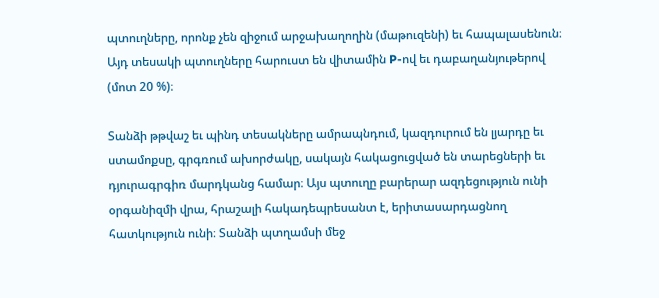պտուղները, որոնք չեն զիջում արջախաղողին (մաթուզենի) եւ հապալասենուն։ Այդ տեսակի պտուղները հարուստ են վիտամին P-ով եւ դաբաղանյութերով (մոտ 20 %)։

Տանձի թթվաշ եւ պինդ տեսակները ամրապնդում, կազդուրում են լյարդը եւ ստամոքսը, գրգռում ախորժակը, սակայն հակացուցված են տարեցների եւ դյուրագրգիռ մարդկանց համար։ Այս պտուղը բարերար ազդեցություն ունի օրգանիզմի վրա, հրաշալի հակադեպրեսանտ է, երիտասարդացնող հատկություն ունի։ Տանձի պտղամսի մեջ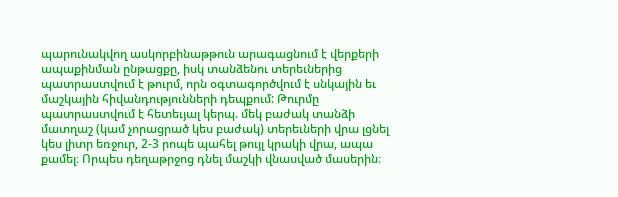պարունակվող ասկորբինաթթուն արագացնում է վերքերի ապաքինման ընթացքը, իսկ տանձենու տերեւներից պատրաստվում է թուրմ, որն օգտագործվում է սնկային եւ մաշկային հիվանդությունների դեպքում: Թուրմը պատրաստվում է հետեւյալ կերպ. մեկ բաժակ տանձի մատղաշ (կամ չորացրած կես բաժակ) տերեւների վրա լցնել կես լիտր եռջուր, 2-3 րոպե պահել թույլ կրակի վրա, ապա քամել։ Որպես դեղաթրջոց դնել մաշկի վնասված մասերին։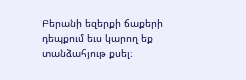Բերանի եզերքի ճաքերի դեպքում եւս կարող եք տանձահյութ քսել։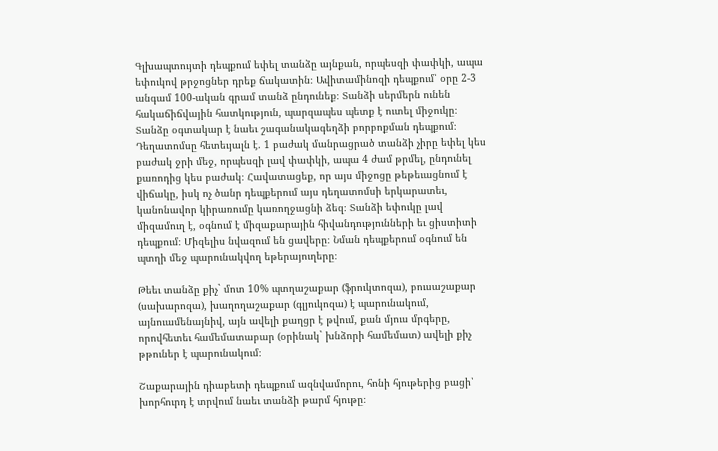Գլխապտույտի դեպքում եփել տանձը այնքան, որպեսզի փափկի, ապա եփուկով թրջոցներ դրեք ճակատին։ Ավիտամինոզի դեպքում՝ օրը 2-3 անգամ 100-ական գրամ տանձ ընդունեք։ Տանձի սերմերն ունեն հակաճիճվային հատկություն, պարզապես պետք է ուտել միջուկը։ Տանձը օգտակար է նաեւ շագանակագեղձի բորբոքման դեպքում։ Դեղատոմսը հետեւյալն է. 1 բաժակ մանրացրած տանձի չիրը եփել կես բաժակ ջրի մեջ, որպեսզի լավ փափկի, ապա 4 ժամ թրմել, ընդունել քառոդից կես բաժակ։ Հավատացեք, որ այս միջոցը թեթեւացնում է վիճակը, իսկ ոչ ծանր դեպքերում այս դեղատոմսի երկարատեւ, կանոնավոր կիրառումը կառողջացնի ձեզ։ Տանձի եփուկը լավ միզամուղ է, օգնում է միզաքարային հիվանդությունների եւ ցիստիտի դեպքում։ Միզելիս նվազում են ցավերը։ Նման դեպքերում օգնում են պտղի մեջ պարունակվող եթերայուղերը։

Թեեւ տանձը քիչ` մոտ 10% պտղաշաքար (ֆրուկտոզա), բուսաշաքար (սախարոզա), խաղողաշաքար (գլյուկոզա) է պարունակում, այնուամենայնիվ, այն ավելի քաղցր է թվում, քան մյուս մրգերը, որովհետեւ համեմատաբար (օրինակ` խնձորի համեմատ) ավելի քիչ թթուներ է պարունակում։

Շաքարային դիաբետի դեպքում ազնվամորու, հոնի հյութերից բացի՝ խորհուրդ է տրվում նաեւ տանձի թարմ հյութը։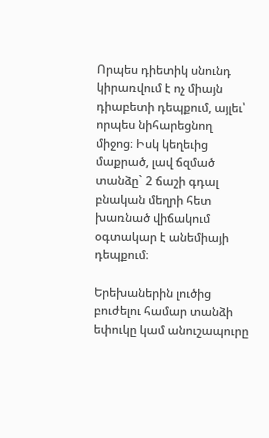Որպես դիետիկ սնունդ կիրառվում է ոչ միայն դիաբետի դեպքում, այլեւ՝ որպես նիհարեցնող միջոց։ Իսկ կեղեւից մաքրած, լավ ճզմած տանձը` 2 ճաշի գդալ բնական մեղրի հետ խառնած վիճակում օգտակար է անեմիայի դեպքում։

Երեխաներին լուծից բուժելու համար տանձի եփուկը կամ անուշապուրը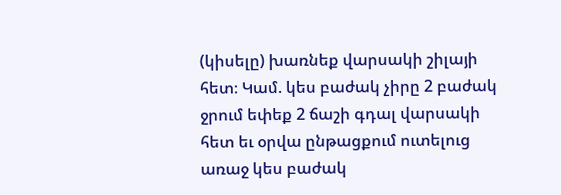(կիսելը) խառնեք վարսակի շիլայի հետ։ Կամ. կես բաժակ չիրը 2 բաժակ ջրում եփեք 2 ճաշի գդալ վարսակի հետ եւ օրվա ընթացքում ուտելուց առաջ կես բաժակ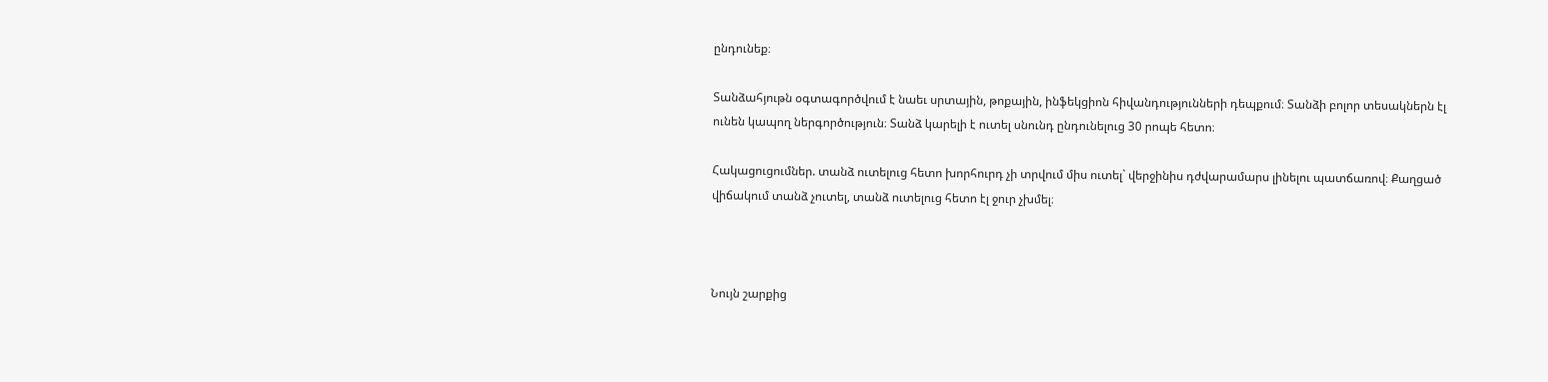ընդունեք։

Տանձահյութն օգտագործվում է նաեւ սրտային, թոքային, ինֆեկցիոն հիվանդությունների դեպքում։ Տանձի բոլոր տեսակներն էլ ունեն կապող ներգործություն։ Տանձ կարելի է ուտել սնունդ ընդունելուց 30 րոպե հետո։

Հակացուցումներ. տանձ ուտելուց հետո խորհուրդ չի տրվում միս ուտել` վերջինիս դժվարամարս լինելու պատճառով։ Քաղցած վիճակում տանձ չուտել, տանձ ուտելուց հետո էլ ջուր չխմել։



Նույն շարքից